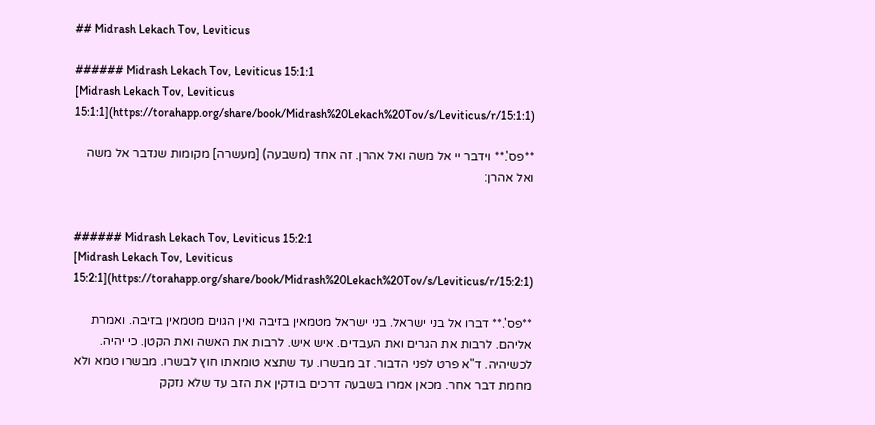## Midrash Lekach Tov, Leviticus

###### Midrash Lekach Tov, Leviticus 15:1:1
[Midrash Lekach Tov, Leviticus 15:1:1](https://torahapp.org/share/book/Midrash%20Lekach%20Tov/s/Leviticus/r/15:1:1)

**פס'.** וידבר יי אל משה ואל אהרן. זה אחד (משבעה) [מעשרה] מקומות שנדבר אל משה ואל אהרן:


###### Midrash Lekach Tov, Leviticus 15:2:1
[Midrash Lekach Tov, Leviticus 15:2:1](https://torahapp.org/share/book/Midrash%20Lekach%20Tov/s/Leviticus/r/15:2:1)

**פס'.** דברו אל בני ישראל. בני ישראל מטמאין בזיבה ואין הגוים מטמאין בזיבה. ואמרת אליהם. לרבות את הגרים ואת העבדים. איש איש. לרבות את האשה ואת הקטן. כי יהיה. לכשיהיה. ד"א פרט לפני הדבור. זב מבשרו. עד שתצא טומאתו חוץ לבשרו. מבשרו טמא ולא מחמת דבר אחר. מכאן אמרו בשבעה דרכים בודקין את הזב עד שלא נזקק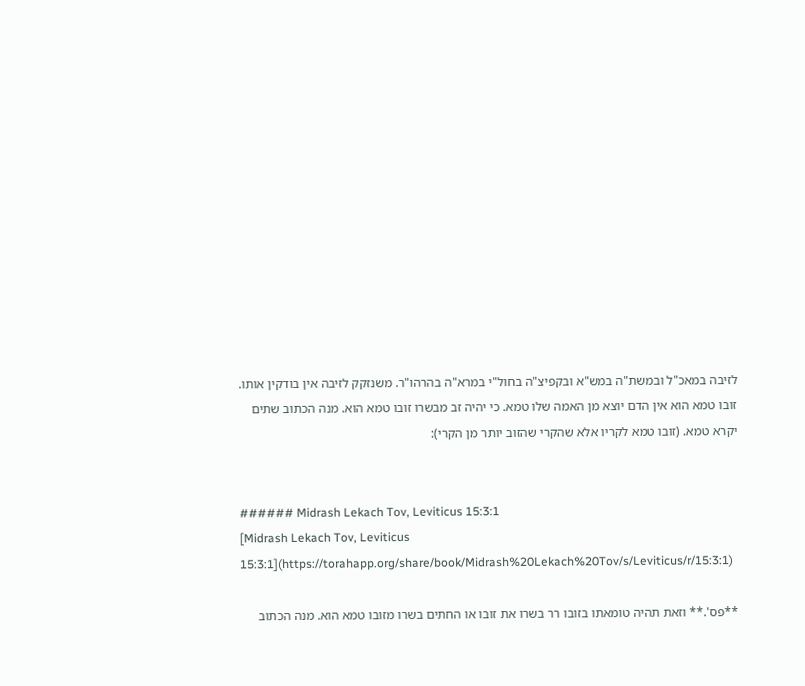לזיבה במאכ"ל ובמשת"ה במש"א ובקפיצ"ה בחול"י במרא"ה בהרהו"ר. משנזקק לזיבה אין בודקין אותו. זובו טמא הוא אין הדם יוצא מן האמה שלו טמא. כי יהיה זב מבשרו זובו טמא הוא. מנה הכתוב שתים יקרא טמא. (זובו טמא לקריו אלא שהקרי שהזוב יותר מן הקרי):


###### Midrash Lekach Tov, Leviticus 15:3:1
[Midrash Lekach Tov, Leviticus 15:3:1](https://torahapp.org/share/book/Midrash%20Lekach%20Tov/s/Leviticus/r/15:3:1)

**פס'.** וזאת תהיה טומאתו בזובו רר בשרו את זובו או החתים בשרו מזובו טמא הוא. מנה הכתוב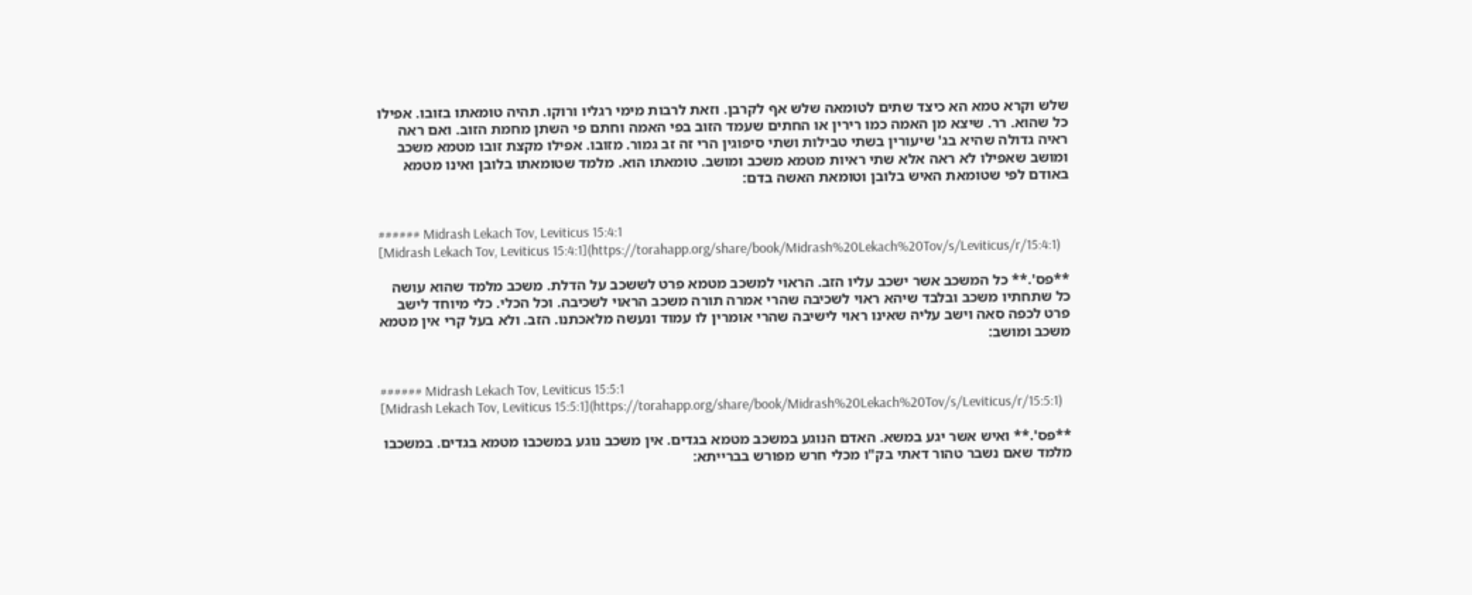שלש וקרא טמא הא כיצד שתים לטומאה שלש אף לקרבן. וזאת לרבות מימי רגליו ורוקו. תהיה טומאתו בזובו. אפילו כל שהוא. רר. שיצא מן האמה כמו רירין או החתים שעמד הזוב בפי האמה וחתם פי השתן מחמת הזוב. ואם ראה ראיה גדולה שהיא בג' שיעורין בשתי טבילות ושתי סיפוגין הרי זה זב גמור. מזובו. אפילו מקצת זובו מטמא משכב ומושב שאפילו לא ראה אלא שתי ראיות מטמא משכב ומושב. טומאתו הוא. מלמד שטומאתו בלובן ואינו מטמא באודם לפי שטומאת האיש בלובן וטומאת האשה בדם:


###### Midrash Lekach Tov, Leviticus 15:4:1
[Midrash Lekach Tov, Leviticus 15:4:1](https://torahapp.org/share/book/Midrash%20Lekach%20Tov/s/Leviticus/r/15:4:1)

**פס'.** כל המשכב אשר ישכב עליו הזב. הראוי למשכב מטמא פרט לששכב על הדלת. משכב מלמד שהוא עושה כל שתחתיו משכב ובלבד שיהא ראוי לשכיבה שהרי אמרה תורה משכב הראוי לשכיבה. וכל הכלי. כלי מיוחד לישב פרט לכפה סאה וישב עליה שאינו ראוי לישיבה שהרי אומרין לו עמוד ונעשה מלאכתנו. הזב. ולא בעל קרי אין מטמא משכב ומושב:


###### Midrash Lekach Tov, Leviticus 15:5:1
[Midrash Lekach Tov, Leviticus 15:5:1](https://torahapp.org/share/book/Midrash%20Lekach%20Tov/s/Leviticus/r/15:5:1)

**פס'.** ואיש אשר יגע במשא. האדם הנוגע במשכב מטמא בגדים. אין משכב נוגע במשכבו מטמא בגדים. במשכבו מלמד שאם נשבר טהור דאתי בק"ו מכלי חרש מפורש בברייתא: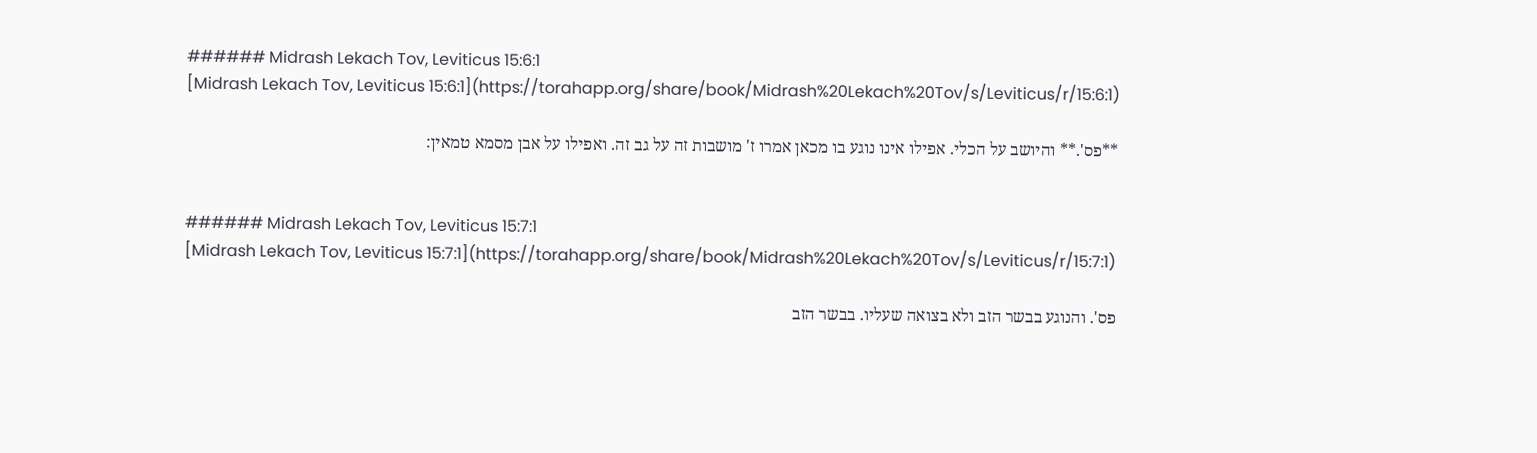###### Midrash Lekach Tov, Leviticus 15:6:1
[Midrash Lekach Tov, Leviticus 15:6:1](https://torahapp.org/share/book/Midrash%20Lekach%20Tov/s/Leviticus/r/15:6:1)

**פס'.** והיושב על הכלי. אפילו אינו נוגע בו מכאן אמרו ז' מושבות זה על גב זה. ואפילו על אבן מסמא טמאין:


###### Midrash Lekach Tov, Leviticus 15:7:1
[Midrash Lekach Tov, Leviticus 15:7:1](https://torahapp.org/share/book/Midrash%20Lekach%20Tov/s/Leviticus/r/15:7:1)

פס'. והנוגע בבשר הזב ולא בצואה שעליו. בבשר הזב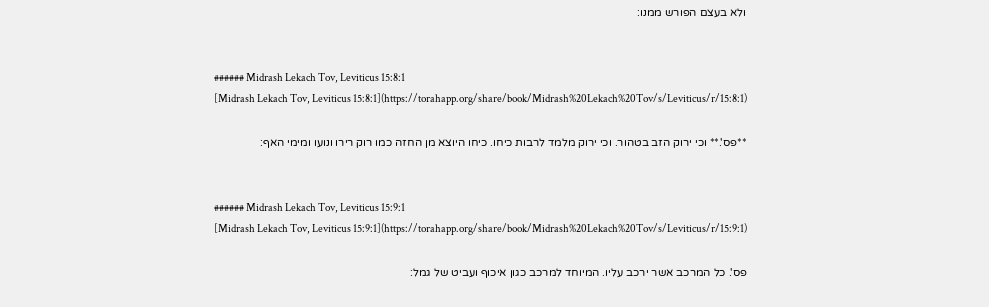ולא בעצם הפורש ממנו:


###### Midrash Lekach Tov, Leviticus 15:8:1
[Midrash Lekach Tov, Leviticus 15:8:1](https://torahapp.org/share/book/Midrash%20Lekach%20Tov/s/Leviticus/r/15:8:1)

**פס'.** וכי ירוק הזב בטהור. וכי ירוק מלמד לרבות כיחו. כיחו היוצא מן החזה כמו רוק רירו ונועו ומימי האף:


###### Midrash Lekach Tov, Leviticus 15:9:1
[Midrash Lekach Tov, Leviticus 15:9:1](https://torahapp.org/share/book/Midrash%20Lekach%20Tov/s/Leviticus/r/15:9:1)

פס'. כל המרכב אשר ירכב עליו. המיוחד למרכב כגון איכוף ועביט של גמל: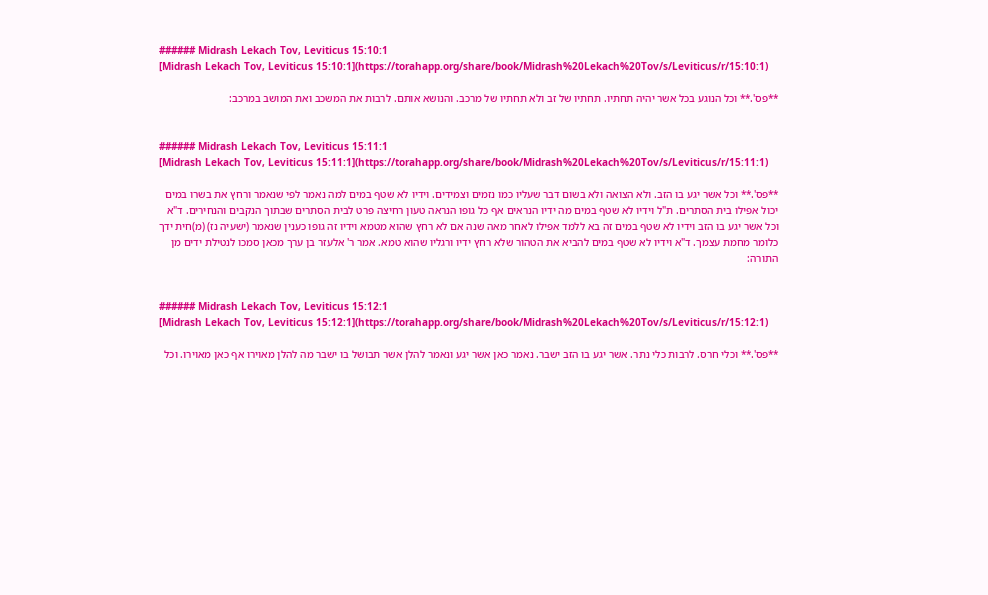###### Midrash Lekach Tov, Leviticus 15:10:1
[Midrash Lekach Tov, Leviticus 15:10:1](https://torahapp.org/share/book/Midrash%20Lekach%20Tov/s/Leviticus/r/15:10:1)

**פס'.** וכל הנוגע בכל אשר יהיה תחתיו. תחתיו של זב ולא תחתיו של מרכב. והנושא אותם. לרבות את המשכב ואת המושב במרכב:


###### Midrash Lekach Tov, Leviticus 15:11:1
[Midrash Lekach Tov, Leviticus 15:11:1](https://torahapp.org/share/book/Midrash%20Lekach%20Tov/s/Leviticus/r/15:11:1)

**פס'.** וכל אשר יגע בו הזב. ולא הצואה ולא בשום דבר שעליו כמו נזמים וצמידים. וידיו לא שטף במים למה נאמר לפי שנאמר ורחץ את בשרו במים יכול אפילו בית הסתרים. ת"ל וידיו לא שטף במים מה ידיו הנראים אף כל גופו הנראה טעון רחיצה פרט לבית הסתרים שבתוך הנקבים והנחירים. ד"א וכל אשר יגע בו הזב וידיו לא שטף במים זה בא ללמד אפילו לאחר מאה שנה אם לא רחץ שהוא מטמא וידיו זה גופו כענין שנאמר (ישעיה נז) (מ)חית ידך כלומר מחמת עצמך. ד"א וידיו לא שטף במים להביא את הטהור שלא רחץ ידיו ורגליו שהוא טמא. אמר ר' אלעזר בן ערך מכאן סמכו לנטילת ידים מן התורה:


###### Midrash Lekach Tov, Leviticus 15:12:1
[Midrash Lekach Tov, Leviticus 15:12:1](https://torahapp.org/share/book/Midrash%20Lekach%20Tov/s/Leviticus/r/15:12:1)

**פס'.** וכלי חרס. לרבות כלי נתר. אשר יגע בו הזב ישבר. נאמר כאן אשר יגע ונאמר להלן אשר תבושל בו ישבר מה להלן מאוירו אף כאן מאוירו. וכל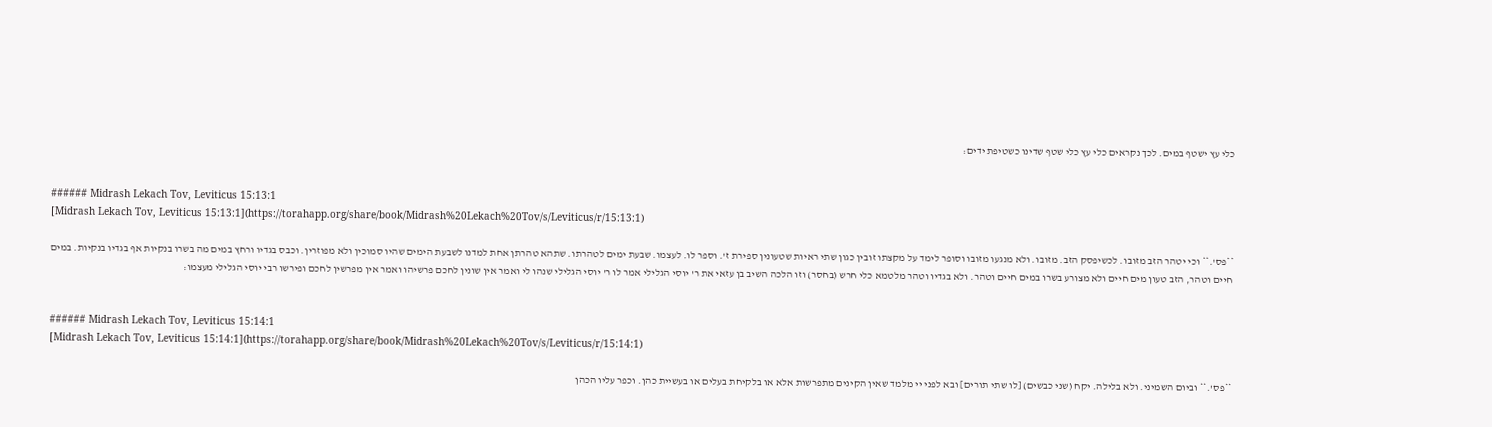כלי עץ ישטף במים. לכך נקראים כלי עץ כלי שטף שדינו כשטיפת ידים:


###### Midrash Lekach Tov, Leviticus 15:13:1
[Midrash Lekach Tov, Leviticus 15:13:1](https://torahapp.org/share/book/Midrash%20Lekach%20Tov/s/Leviticus/r/15:13:1)

**פס'.** וכי יטהר הזב מזובו. לכשיפסק הזב. מזובו. ולא מנגעו מזובו וסופר לימד על מקצתו זובין כגון שתי ראיות שטעונין ספירת ז'. וספר לו. לעצמו. שבעת ימים לטהרתו. שתהא טהרתן אחת למדנו לשבעת הימים שהיו סמוכין ולא מפוזרין. וכבס בגדיו ורחץ במים מה בשרו בנקיות אף בגדיו בנקיות. במים חיים וטהר, הזב טעון מים חיים ולא מצורע בשרו במים חיים וטהר. ולא בגדיו וטהר מלטמא כלי חרש (בחסר) וזו הלכה השיב בן עזאי את ר' יוסי הגלילי אמר לו ר' יוסי הגלילי שנהו לי ואמר אין שונין לחכם פרשיהו ואמר אין מפרשין לחכם ופירשו רבי יוסי הגלילי מעצמו:


###### Midrash Lekach Tov, Leviticus 15:14:1
[Midrash Lekach Tov, Leviticus 15:14:1](https://torahapp.org/share/book/Midrash%20Lekach%20Tov/s/Leviticus/r/15:14:1)

**פס'.** וביום השמיני. ולא בלילה. יקח (שני כבשים) [לו שתי תורים] ובא לפני יי מלמד שאין הקינים מתפרשות אלא או בלקיחת בעלים או בעשיית כהן. וכפר עליו הכהן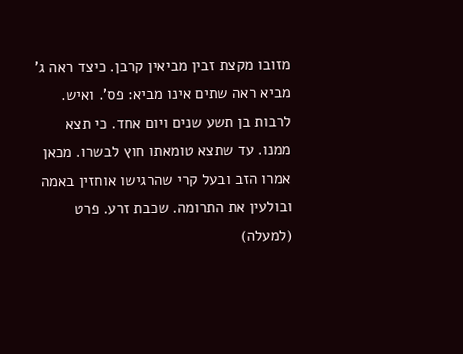מזובו מקצת זבין מביאין קרבן. כיצד ראה ג' מביא ראה שתים אינו מביא: פס'. ואיש. לרבות בן תשע שנים ויום אחד. כי תצא ממנו. עד שתצא טומאתו חוץ לבשרו. מכאן אמרו הזב ובעל קרי שהרגישו אוחזין באמה ובולעין את התרומה. שכבת זרע. פרט (למעלה)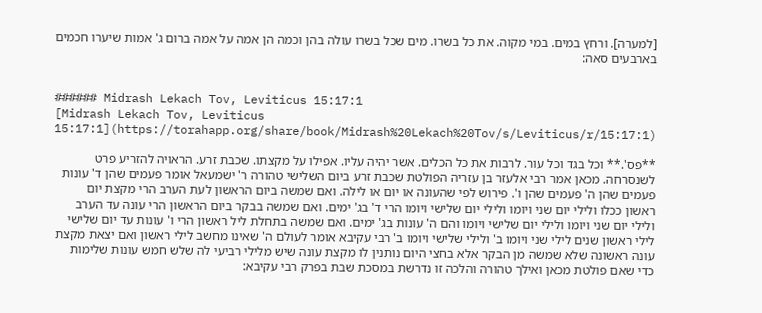[למערה]. ורחץ במים. במי מקוה. את כל בשרו. מים שכל בשרו עולה בהן וכמה הן אמה על אמה ברום ג' אמות שיערו חכמים בארבעים סאה:


###### Midrash Lekach Tov, Leviticus 15:17:1
[Midrash Lekach Tov, Leviticus 15:17:1](https://torahapp.org/share/book/Midrash%20Lekach%20Tov/s/Leviticus/r/15:17:1)

**פס'.** וכל בגד וכל עור. לרבות את כל הכלים. אשר יהיה עליו. אפילו על מקצתו. שכבת זרע. הראויה להזריע פרט לשנסרחה. מכאן אמר רבי אלעזר בן עזריה הפולטת שכבת זרע ביום השלישי טהורה ר' ישמעאל אומר פעמים שהן ד' עונות פעמים שהן ה' פעמים שהן ו'. פירוש לפי שהעונה או יום או לילה. ואם שמשה ביום הראשון לעת הערב הרי מקצת יום ראשון ככלו ולילי יום שני ויומו ולילי יום שלישי ויומו הרי ד' בג' ימים. ואם שמשה בבקר ביום הראשון הרי עונה עד הערב ולילי יום שני ויומו ולילי יום שלישי ויומו והם ה' עונות בג' ימים. ואם שמשה בתחלת ליל ראשון הרי ו' עונות עד יום שלישי לילי ראשון שנים לילי שני ויומו ב' ולילי שלישי ויומו ב' רבי עקיבא אומר לעולם ה' שאינו מחשב לילי ראשון ואם יצאת מקצת עונה ראשונה שלא שמשה מן הבקר אלא בחצי היום נותנין לו מקצת עונה שיש מלילי רביעי לה שלש חמש עונות שלימות כדי שאם פולטת מכאן ואילך טהורה והלכה זו נדרשת במסכת שבת בפרק רבי עקיבא: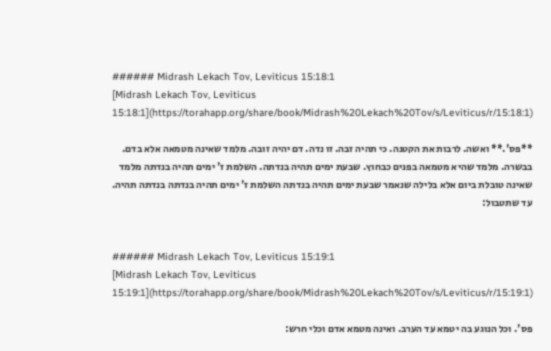###### Midrash Lekach Tov, Leviticus 15:18:1
[Midrash Lekach Tov, Leviticus 15:18:1](https://torahapp.org/share/book/Midrash%20Lekach%20Tov/s/Leviticus/r/15:18:1)

**פס'.** ואשה. לרבות את הקטנה. כי תהיה זבה. זו נדה. דם יהיה זובה. מלמד שאינה מטמאה אלא בדם. בבשרה. מלמד שהיא מטמאה בפנים כבחוץ. שבעת ימים תהיה בנדתה. השלמת ז' ימים תהיה בנדתה מלמד שאינה טובלת ביום אלא בלילה שנאמר שבעת ימים תהיה בנדתה השלמת ז' ימים תהיה בנדתה בנדתה תהיה. עד שתטבול:


###### Midrash Lekach Tov, Leviticus 15:19:1
[Midrash Lekach Tov, Leviticus 15:19:1](https://torahapp.org/share/book/Midrash%20Lekach%20Tov/s/Leviticus/r/15:19:1)

פס'. וכל הנוגע בה יטמא עד הערב. ואינה מטמא אדם וכלי חרש: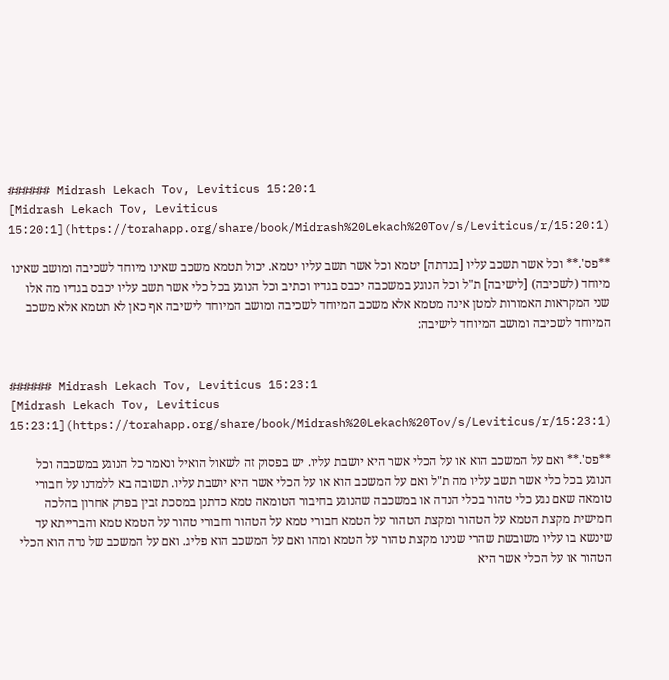###### Midrash Lekach Tov, Leviticus 15:20:1
[Midrash Lekach Tov, Leviticus 15:20:1](https://torahapp.org/share/book/Midrash%20Lekach%20Tov/s/Leviticus/r/15:20:1)

**פס'.** וכל אשר תשכב עליו [בנדתה] יטמא וכל אשר תשב עליו יטמא. יכול תטמא משכב שאינו מיוחד לשכיבה ומושב שאינו מיוחד (לשכיבה) [לישיבה] ת"ל וכל הנוגע במשכבה יכבס בגדיו וכתיב וכל הנוגע בכל כלי אשר תשב עליו יכבס בגדיו מה אלו שני המקראות האמורות למטן אינה מטמא אלא משכב המיוחד לשכיבה ומושב המיוחד לישיבה אף כאן לא תטמא אלא משכב המיוחד לשכיבה ומושב המיוחד לישיבה:


###### Midrash Lekach Tov, Leviticus 15:23:1
[Midrash Lekach Tov, Leviticus 15:23:1](https://torahapp.org/share/book/Midrash%20Lekach%20Tov/s/Leviticus/r/15:23:1)

**פס'.** ואם על המשכב הוא או על הכלי אשר היא יושבת עליו. יש בפסוק זה לשאול הואיל ונאמר כל הנוגע במשכבה וכל הנוגע בכל כלי אשר תשב עליו מה ת"ל ואם על המשכב הוא או על הכלי אשר היא יושבת עליו. תשובה בא ללמדנו על חבורי טומאה שאם נגע כלי טהור בכלי הנדה או במשכבה שהנוגע בחיבור הטומאה טמא כדתנן במסכת זבין בפרק אחרון בהלכה חמישית מקצת הטמא על הטהור ומקצת הטהור על הטמא חבורי טמא על הטהור וחבורי טהור על הטמא טמא והברייתא עד שינשא בו עליו משובשת שהרי שנינו מקצת טהור על הטמא ומהו ואם על המשכב הוא פליג. ואם על המשכב של נדה הוא הכלי הטהור או על הכלי אשר היא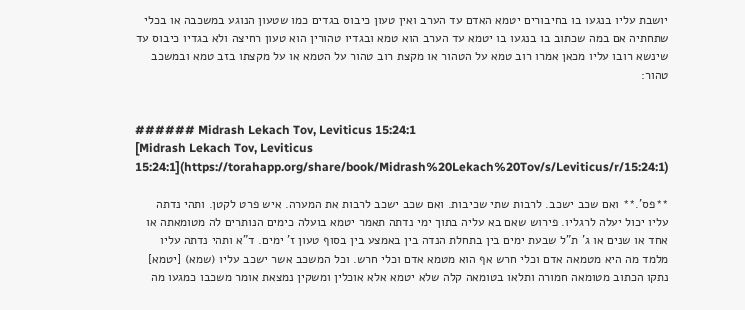יושבת עליו בנגעו בו בחיבורים יטמא האדם עד הערב ואין טעון כיבוס בגדים כמו שטעון הנוגע במשכבה או בכלי שתחתיה אם במה שכתוב בו בנגעו בו יטמא עד הערב הוא טמא ובגדיו טהורין הוא טעון רחיצה ולא בגדיו כיבוס עד שינשא רובו עליו מכאן אמרו רוב טמא על הטהור או מקצת רוב טהור על הטמא או על מקצתו בזב טמא ובמשכב טהור:


###### Midrash Lekach Tov, Leviticus 15:24:1
[Midrash Lekach Tov, Leviticus 15:24:1](https://torahapp.org/share/book/Midrash%20Lekach%20Tov/s/Leviticus/r/15:24:1)

**פס'.** ואם שכב ישכב. לרבות שתי שכיבות. ואם שכב ישכב לרבות את המערה. איש פרט לקטן. ותהי נדתה עליו יכול יעלה לרגליו. פירוש שאם בא עליה בתוך ימי נדתה תאמר יטמא בועלה כימים הנותרים לה מטומאתה או אחד או שנים או ג' ת"ל שבעת ימים בין בתחלת הנדה בין באמצע בין בסוף טעון ז' ימים. ד"א ותהי נדתה עליו מלמד מה היא מטמאה אדם וכלי חרש אף הוא מטמא אדם וכלי חרש. וכל המשכב אשר ישכב עליו (שמא) [יטמא] נתקו הכתוב מטומאה חמורה ותלאו בטומאה קלה שלא יטמא אלא אוכלין ומשקין נמצאת אומר משכבו כמגעו מה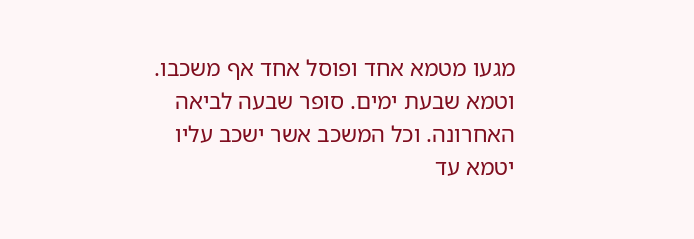מגעו מטמא אחד ופוסל אחד אף משכבו. וטמא שבעת ימים. סופר שבעה לביאה האחרונה. וכל המשכב אשר ישכב עליו יטמא עד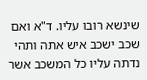שינשא רובו עליו. ד"א ואם שכב ישכב איש אתה ותהי נדתה עליו כל המשכב אשר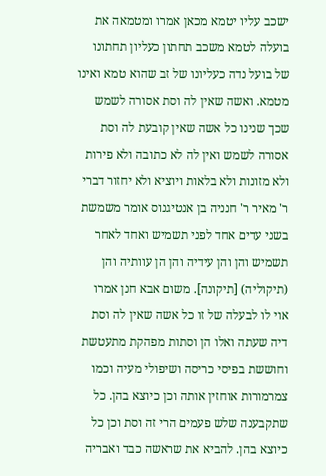ישכב עליו יטמא מכאן אמרו ומטמאה את בועלה לטמא משכב תחתון כעליון תחתונו של בועל נדה כעליונו של זב שהוא טמא ואינו מטמא. ואשה שאין לה וסת אסורה לשמש שכך שנינו כל אשה שאין קובעת לה וסת אסורה לשמש ואין לה לא כתובה ולא פירות ולא מזונות ולא בלאות ויוציא ולא יחזור דברי ר' מאיר ר' חנניה בן אנטיגנוס אומר משמשת בשני עדים אחד לפני תשמיש ואחד לאחר תשמיש והן והן עידיה והן הן עוותיה והן (תיקוליה) [תיקונה]. משום אבא חנן אמרו אוי לו לבעלה של זו כל אשה שאין לה וסת דיה שעתה ואלו הן וסתות מפהקת מתעטשת וחוששת בפיסי כריסה ושיפולי מעיה וכמו צמרמורות אוחזין אותה וכן כיוצא בהן. כל שתקבענה שלש פעמים הרי זה וסת וכן כל כיוצא בהן. להביא את שראשה כבד ואבריה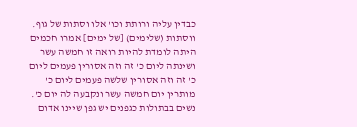כבדין עליה ורותת וכו' אלו וסתות של גוף. ווסתות (שלימים) [של ימים] אמרו חכמים היתה לומדת להיות רואה זו חמשה עשר ושינתה ליום כ' זה וזה אסורין פעמים ליום כ' זה וזה אסורין שלשה פעמים ליום כ' מותרין יום חמשה עשר ונקבעה לה יום כ'. נשים בבתולות כגפנים יש גפן שיינו אדום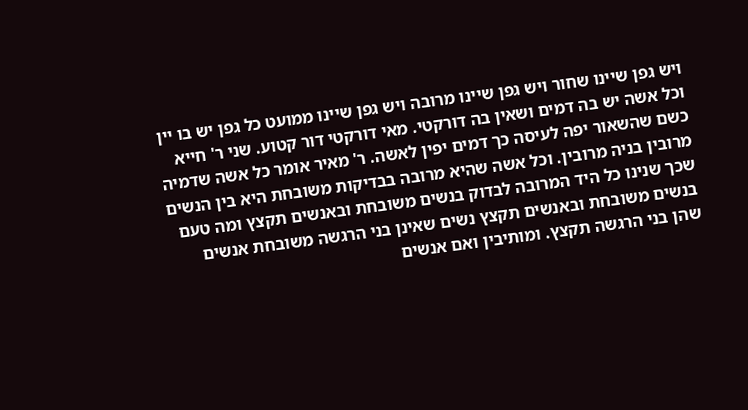ויש גפן שיינו שחור ויש גפן שיינו מרובה ויש גפן שיינו ממועט כל גפן יש בו יין וכל אשה יש בה דמים ושאין בה דורקטי. מאי דורקטי דור קטוע. שני ר' חייא כשם שהשאור יפה לעיסה כך דמים יפין לאשה. ר' מאיר אומר כל אשה שדמיה מרובין בניה מרובין. וכל אשה שהיא מרובה בבדיקות משובחת היא בין הנשים שכך שנינו כל היד המרובה לבדוק בנשים משובחת ובאנשים תקצץ ומה טעם בנשים משובחת ובאנשים תקצץ נשים שאינן בני הרגשה משובחת אנשים שהן בני הרגשה תקצץ. ומותיבין ואם אנשים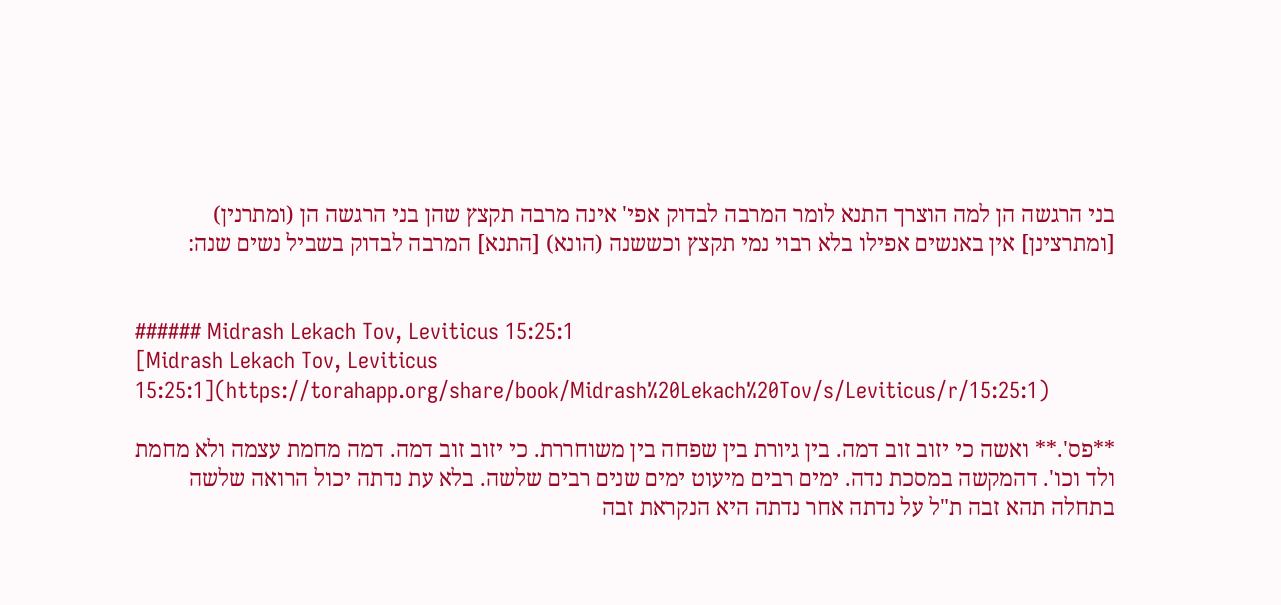בני הרגשה הן למה הוצרך התנא לומר המרבה לבדוק אפי' אינה מרבה תקצץ שהן בני הרגשה הן (ומתרנין) [ומתרצינן] אין באנשים אפילו בלא רבוי נמי תקצץ וכששנה (הונא) [התנא] המרבה לבדוק בשביל נשים שנה:


###### Midrash Lekach Tov, Leviticus 15:25:1
[Midrash Lekach Tov, Leviticus 15:25:1](https://torahapp.org/share/book/Midrash%20Lekach%20Tov/s/Leviticus/r/15:25:1)

**פס'.** ואשה כי יזוב זוב דמה. בין גיורת בין שפחה בין משוחררת. כי יזוב זוב דמה. דמה מחמת עצמה ולא מחמת ולד וכו'. דהמקשה במסכת נדה. ימים רבים מיעוט ימים שנים רבים שלשה. בלא עת נדתה יכול הרואה שלשה בתחלה תהא זבה ת"ל על נדתה אחר נדתה היא הנקראת זבה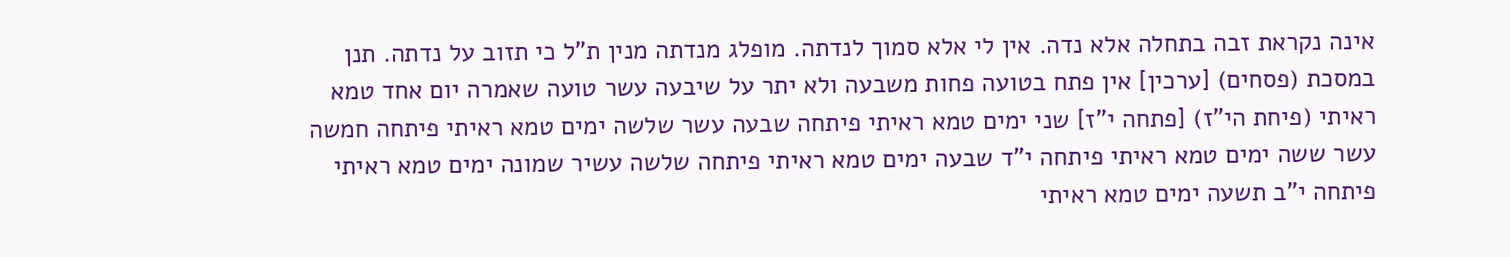אינה נקראת זבה בתחלה אלא נדה. אין לי אלא סמוך לנדתה. מופלג מנדתה מנין ת"ל כי תזוב על נדתה. תנן במסכת (פסחים) [ערכין] אין פתח בטועה פחות משבעה ולא יתר על שיבעה עשר טועה שאמרה יום אחד טמא ראיתי (פיחת הי"ז) [פתחה י"ז] שני ימים טמא ראיתי פיתחה שבעה עשר שלשה ימים טמא ראיתי פיתחה חמשה עשר ששה ימים טמא ראיתי פיתחה י"ד שבעה ימים טמא ראיתי פיתחה שלשה עשיר שמונה ימים טמא ראיתי פיתחה י"ב תשעה ימים טמא ראיתי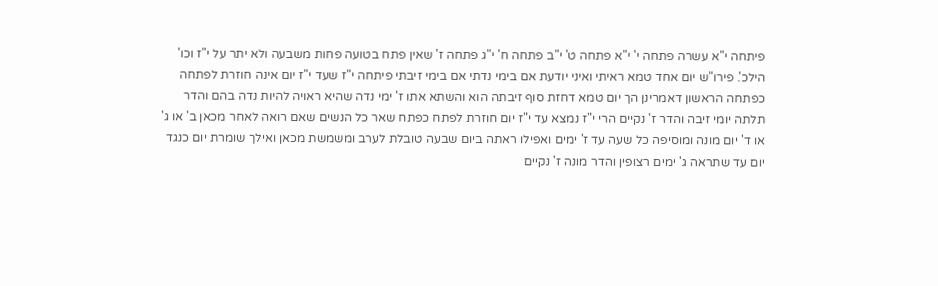פיתחה י"א עשרה פתחה י' י"א פתחה ט' י"ב פתחה ח' י"ג פתחה ז' שאין פתח בטועה פחות משבעה ולא יתר על י"ז וכו' הילכ'. פירו"ש יום אחד טמא ראיתי ואיני יודעת אם בימי נדתי אם בימי זיבתי פיתחה י"ז שעד י"ז יום אינה חוזרת לפתחה כפתחה הראשון דאמרינן הך יום טמא דחזת סוף זיבתה הוא והשתא אתו ז' ימי נדה שהיא ראויה להיות נדה בהם והדר תלתה יומי זיבה והדר ז' נקיים הרי י"ז נמצא עד י"ז יום חוזרת לפתח כפתח שאר כל הנשים שאם רואה לאחר מכאן ב' או ג' או ד' יום מונה ומוסיפה כל שעה עד ז' ימים ואפילו ראתה ביום שבעה טובלת לערב ומשמשת מכאן ואילך שומרת יום כנגד יום עד שתראה ג' ימים רצופין והדר מונה ז' נקיים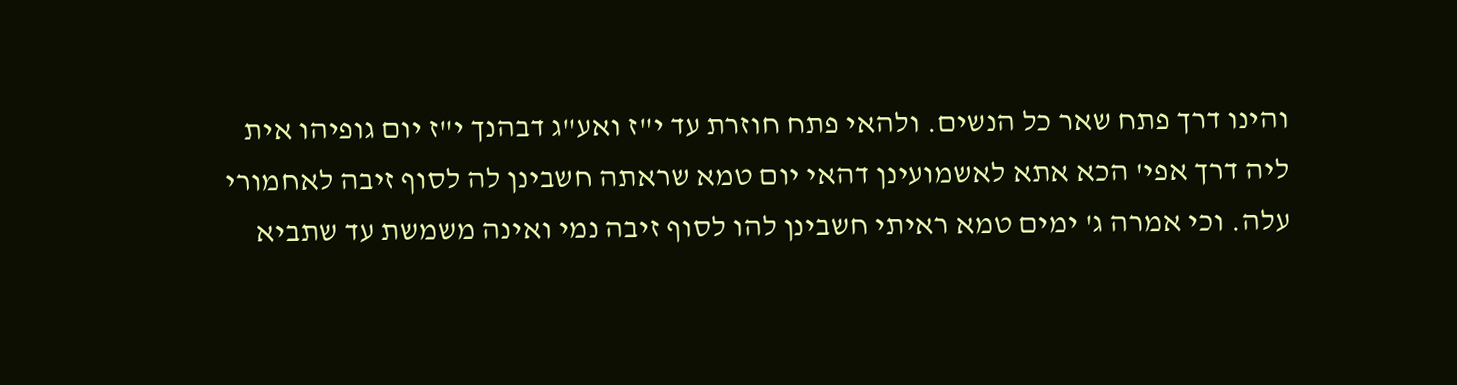והינו דרך פתח שאר כל הנשים. ולהאי פתח חוזרת עד י"ז ואע"ג דבהנך י"ז יום גופיהו אית ליה דרך אפי' הכא אתא לאשמועינן דהאי יום טמא שראתה חשבינן לה לסוף זיבה לאחמורי עלה. וכי אמרה ג' ימים טמא ראיתי חשבינן להו לסוף זיבה נמי ואינה משמשת עד שתביא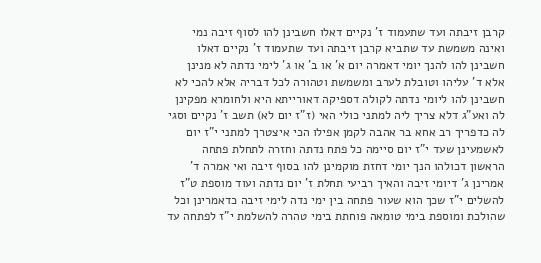קרבן זיבתה ועד שתעמוד ז' נקיים דאלו חשבינן להו לסוף זיבה נמי ואינה משמשת עד שתביא קרבן זיבתה ועד שתעמוד ז' נקיים דאלו חשבינן להו להנך יומי דאמרה יום א' או ב' או ג' לימי נדתה לא מנינן אלא ד' עליהו וטובלת לערב ומשמשת וטהורה לכל דבריה אלא להכי לא חשבינן להו ליומי נדתה לקולה דספיקה דאורייתא היא ולחומרא מפקינן לה ואע"ג דלא צריך ליה למתני כולי האי (ז"ז יום לא) תשב ז' נקיים וסגי לה כדפריך רב אחא בר אהבה לקמן אפילו הכי איצטרך למתני י"ז יום לאשמעינן שעד י"ז יום סיימה כל פתח נדתה וחזרה לתחלת פתחה הראשון דכולהו הנך יומי דחזת מוקמינן להו בסוף זיבה ואי אמרה ד' אמרינן ג' דיומי זיבה והאיך רביעי תחלת ז' יום נדתה ועוד מוספת ט"ז להשלים י"ז שכך הוא שעור פתחה בין ימי נדה לימי זיבה כדאמרינן וכל שהולכת ומוספת בימי טומאה פוחתת בימי טהרה להשלמת י"ז לפתחה עד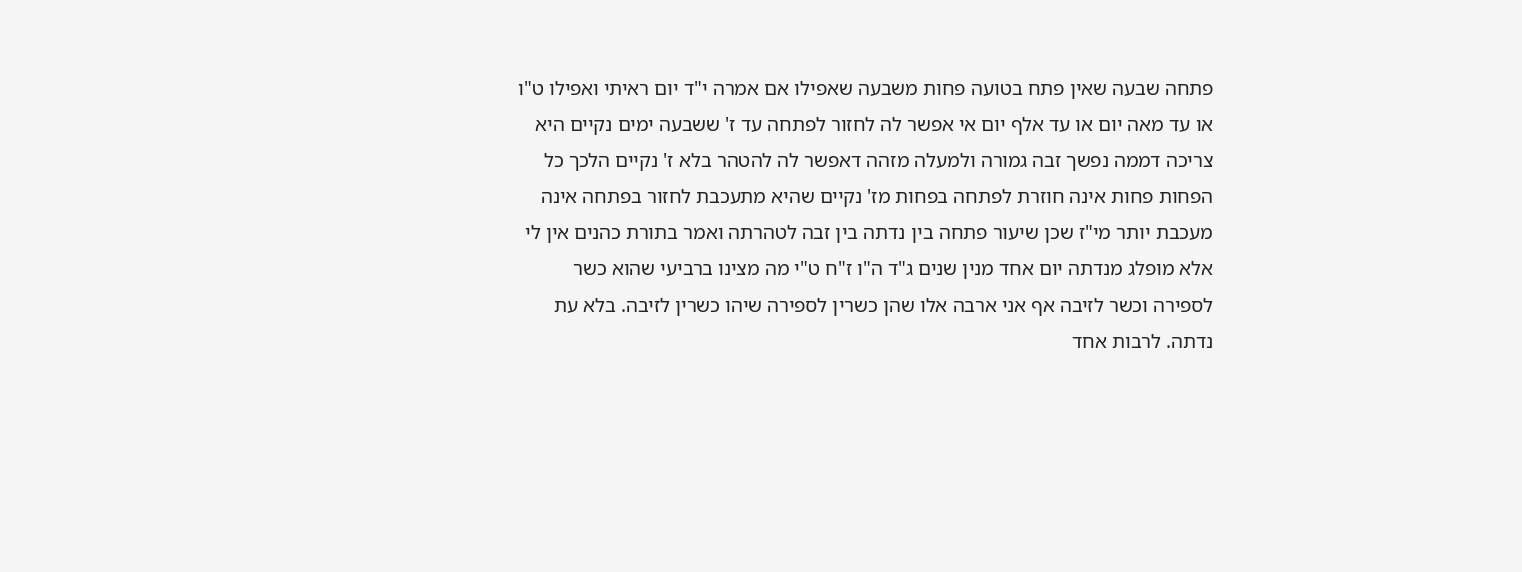פתחה שבעה שאין פתח בטועה פחות משבעה שאפילו אם אמרה י"ד יום ראיתי ואפילו ט"ו או עד מאה יום או עד אלף יום אי אפשר לה לחזור לפתחה עד ז' ששבעה ימים נקיים היא צריכה דממה נפשך זבה גמורה ולמעלה מזהה דאפשר לה להטהר בלא ז' נקיים הלכך כל הפחות פחות אינה חוזרת לפתחה בפחות מז' נקיים שהיא מתעכבת לחזור בפתחה אינה מעכבת יותר מי"ז שכן שיעור פתחה בין נדתה בין זבה לטהרתה ואמר בתורת כהנים אין לי אלא מופלג מנדתה יום אחד מנין שנים ג"ד ה"ו ז"ח ט"י מה מצינו ברביעי שהוא כשר לספירה וכשר לזיבה אף אני ארבה אלו שהן כשרין לספירה שיהו כשרין לזיבה. בלא עת נדתה. לרבות אחד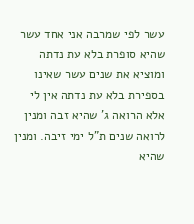עשר לפי שמרבה אני אחד עשר שהיא סופרת בלא עת נדתה ומוציא את שנים עשר שאינו בספירת בלא עת נדתה אין לי אלא הרואה ג' שהיא זבה ומנין לרואה שנים ת"ל ימי זיבה. ומנין שהיא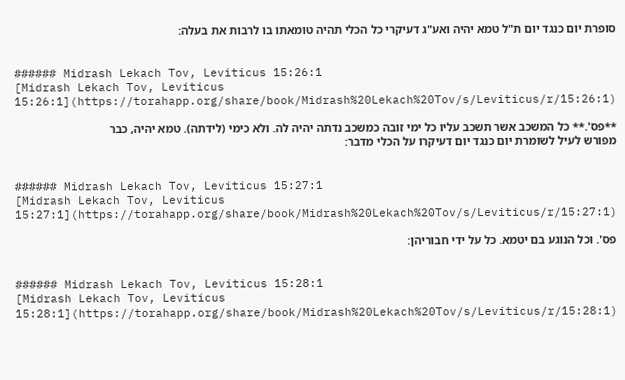סופרת יום כנגד יום ת"ל טמא יהיה ואע"ג דעיקרי כל הכלי תהיה טומאתו בו לרבות את בעלה:


###### Midrash Lekach Tov, Leviticus 15:26:1
[Midrash Lekach Tov, Leviticus 15:26:1](https://torahapp.org/share/book/Midrash%20Lekach%20Tov/s/Leviticus/r/15:26:1)

**פס'.** כל המשכב אשר תשכב עליו כל ימי זובה כמשכב נדתה יהיה לה. ולא כימי (לידתה). טמא יהיה, כבר מפורש לעיל לשומרת יום כנגד יום דעיקרו על הכלי מדבר:


###### Midrash Lekach Tov, Leviticus 15:27:1
[Midrash Lekach Tov, Leviticus 15:27:1](https://torahapp.org/share/book/Midrash%20Lekach%20Tov/s/Leviticus/r/15:27:1)

פס'. וכל הנוגע בם יטמא. כל על ידי חבוריהן:


###### Midrash Lekach Tov, Leviticus 15:28:1
[Midrash Lekach Tov, Leviticus 15:28:1](https://torahapp.org/share/book/Midrash%20Lekach%20Tov/s/Leviticus/r/15:28:1)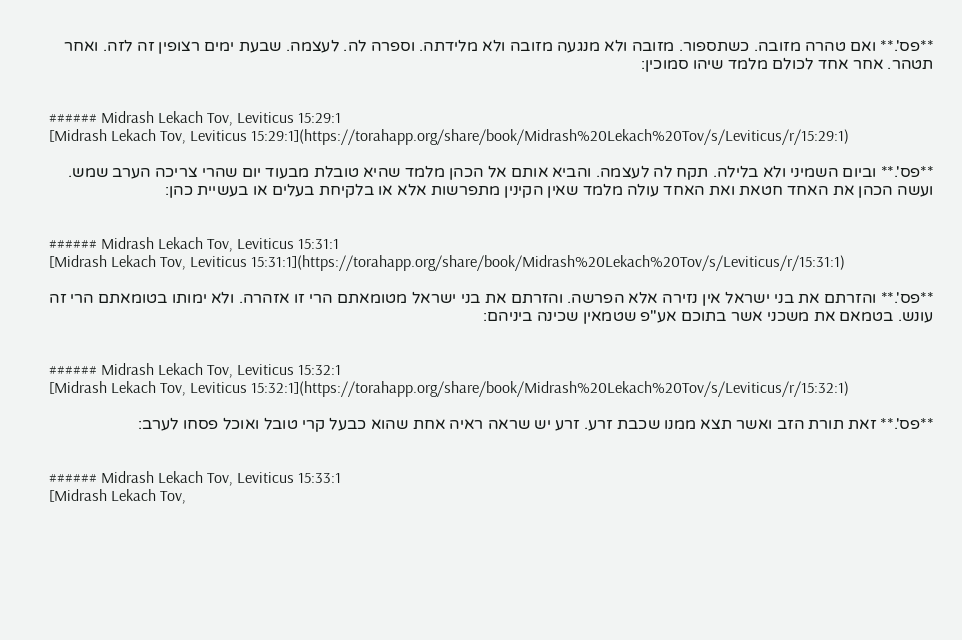**פס'.** ואם טהרה מזובה. כשתספור. מזובה ולא מנגעה מזובה ולא מלידתה. וספרה לה. לעצמה. שבעת ימים רצופין זה לזה. ואחר תטהר. אחר אחד לכולם מלמד שיהו סמוכין:


###### Midrash Lekach Tov, Leviticus 15:29:1
[Midrash Lekach Tov, Leviticus 15:29:1](https://torahapp.org/share/book/Midrash%20Lekach%20Tov/s/Leviticus/r/15:29:1)

**פס'.** וביום השמיני ולא בלילה. תקח לה לעצמה. והביא אותם אל הכהן מלמד שהיא טובלת מבעוד יום שהרי צריכה הערב שמש. ועשה הכהן את האחד חטאת ואת האחד עולה מלמד שאין הקינין מתפרשות אלא או בלקיחת בעלים או בעשיית כהן:


###### Midrash Lekach Tov, Leviticus 15:31:1
[Midrash Lekach Tov, Leviticus 15:31:1](https://torahapp.org/share/book/Midrash%20Lekach%20Tov/s/Leviticus/r/15:31:1)

**פס'.** והזרתם את בני ישראל אין נזירה אלא הפרשה. והזרתם את בני ישראל מטומאתם הרי זו אזהרה. ולא ימותו בטומאתם הרי זה עונש. בטמאם את משכני אשר בתוכם אע"פ שטמאין שכינה ביניהם:


###### Midrash Lekach Tov, Leviticus 15:32:1
[Midrash Lekach Tov, Leviticus 15:32:1](https://torahapp.org/share/book/Midrash%20Lekach%20Tov/s/Leviticus/r/15:32:1)

**פס'.** זאת תורת הזב ואשר תצא ממנו שכבת זרע. זרע יש שראה ראיה אחת שהוא כבעל קרי טובל ואוכל פסחו לערב:


###### Midrash Lekach Tov, Leviticus 15:33:1
[Midrash Lekach Tov,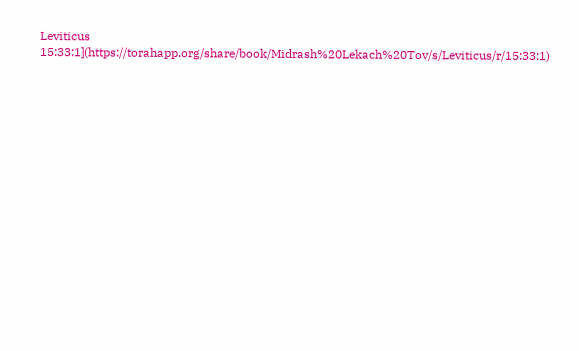Leviticus 15:33:1](https://torahapp.org/share/book/Midrash%20Lekach%20Tov/s/Leviticus/r/15:33:1)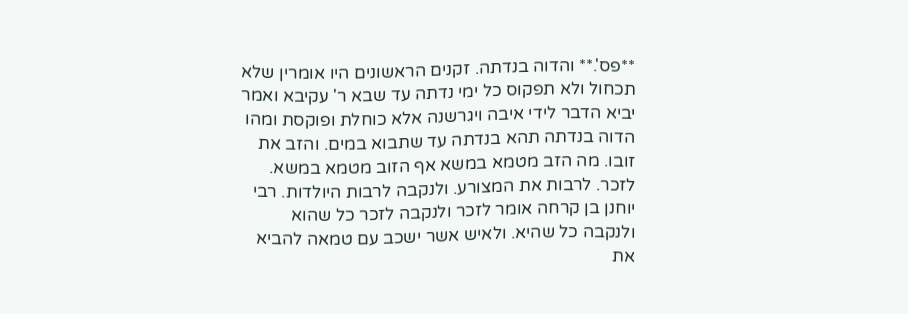**פס'.** והדוה בנדתה. זקנים הראשונים היו אומרין שלא תכחול ולא תפקוס כל ימי נדתה עד שבא ר' עקיבא ואמר יביא הדבר לידי איבה ויגרשנה אלא כוחלת ופוקסת ומהו הדוה בנדתה תהא בנדתה עד שתבוא במים. והזב את זובו. מה הזב מטמא במשא אף הזוב מטמא במשא. לזכר. לרבות את המצורע. ולנקבה לרבות היולדות. רבי יוחנן בן קרחה אומר לזכר ולנקבה לזכר כל שהוא ולנקבה כל שהיא. ולאיש אשר ישכב עם טמאה להביא את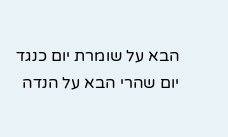הבא על שומרת יום כנגד יום שהרי הבא על הנדה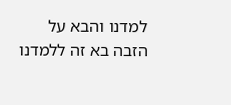למדנו והבא על הזבה בא זה ללמדנו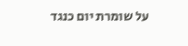על שומרת יום כנגד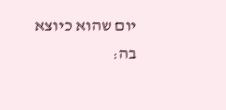יום שהוא כיוצא בה: